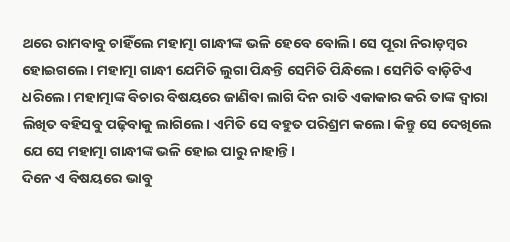ଥରେ ରାମବାବୁ ଚାହିଁଲେ ମହାତ୍ମା ଗାନ୍ଧୀଙ୍କ ଭଳି ହେବେ ବୋଲି। ସେ ପୂରା ନିରାଡ଼ମ୍ବର ହୋଇଗଲେ। ମହାତ୍ମା ଗାନ୍ଧୀ ଯେମିତି ଲୁଗା ପିନ୍ଧନ୍ତି ସେମିତି ପିନ୍ଧିଲେ। ସେମିତି ବାଡ଼ିଟିଏ ଧରିଲେ। ମହାତ୍ମାଙ୍କ ବିଚାର ବିଷୟରେ ଜାଣିବା ଲାଗି ଦିନ ରାତି ଏକାକାର କରି ତାଙ୍କ ଦ୍ବାରା ଲିଖିତ ବହିସବୁ ପଢ଼ିବାକୁ ଲାଗିଲେ। ଏମିତି ସେ ବହୁତ ପରିଶ୍ରମ କଲେ। କିନ୍ତୁ ସେ ଦେଖିଲେ ଯେ ସେ ମହାତ୍ମା ଗାନ୍ଧୀଙ୍କ ଭଳି ହୋଇ ପାରୁ ନାହାନ୍ତି।
ଦିନେ ଏ ବିଷୟରେ ଭାବୁ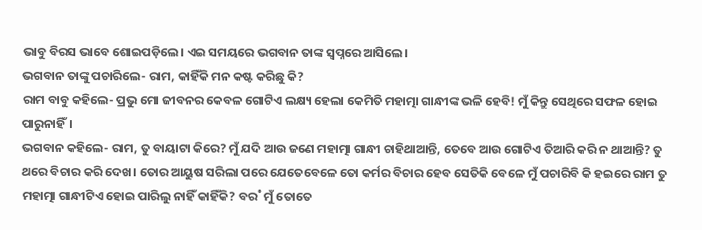ଭାବୁ ବିରସ ଭାବେ ଶୋଇପଡ଼ିଲେ। ଏଇ ସମୟରେ ଭଗବାନ ତାଙ୍କ ସ୍ବପ୍ନରେ ଆସିଲେ।
ଭଗବାନ ତାଙ୍କୁ ପଚାରିଲେ- ରାମ, କାହିଁକି ମନ କଷ୍ଟ କରିଛୁ କି?
ରାମ ବାବୁ କହିଲେ- ପ୍ରଭୁ ମୋ ଜୀବନର କେବଳ ଗୋଟିଏ ଲକ୍ଷ୍ୟ ହେଲା କେମିତି ମହାତ୍ମା ଗାନ୍ଧୀଙ୍କ ଭଳି ହେବି! ମୁଁ କିନ୍ତୁ ସେଥିରେ ସଫଳ ହୋଇ ପାରୁନାହିଁ।
ଭଗବାନ କହିଲେ- ରାମ, ତୁ ବାୟାଟା କିରେ? ମୁଁ ଯଦି ଆଉ ଜଣେ ମହାତ୍ମା ଗାନ୍ଧୀ ଚାହିଥାଆନ୍ତି, ତେବେ ଆଉ ଗୋଟିଏ ତିଆରି କରି ନ ଥାଆନ୍ତି? ତୁ ଥରେ ବିଚାର କରି ଦେଖ। ତୋର ଆୟୁଷ ସରିଲା ପରେ ଯେତେବେଳେ ତୋ କର୍ମର ବିଚାର ହେବ ସେତିକି ବେଳେ ମୁଁ ପଚାରିବି କି ହଇରେ ରାମ ତୁ ମହାତ୍ମା ଗାନ୍ଧୀଟିଏ ହୋଇ ପାରିଲୁ ନାହିଁ କାହିଁକି? ବର˚ ମୁଁ ତୋତେ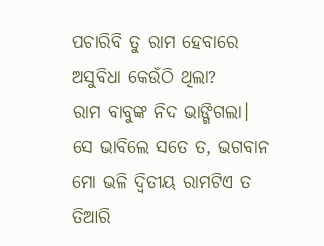ପଚାରିବି ତୁ ରାମ ହେବାରେ ଅସୁବିଧା କେଉଁଠି ଥିଲା?
ରାମ ବାବୁଙ୍କ ନିଦ ଭାଙ୍ଗିଗଲା। ସେ ଭାବିଲେ ସତେ ତ, ଭଗବାନ ମୋ ଭଳି ଦ୍ବିତୀୟ ରାମଟିଏ ତ ତିଆରି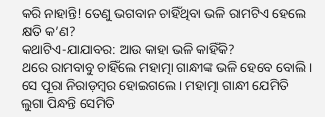କରି ନାହାନ୍ତି! ତେଣୁ ଭଗବାନ ଚାହିଁଥିବା ଭଳି ରାମଟିଏ ହେଲେ କ୍ଷତି କ’ଣ?
କଥାଟିଏ-ଯାଯାବର: ଆଉ କାହା ଭଳି କାହିଁକି?
ଥରେ ରାମବାବୁ ଚାହିଁଲେ ମହାତ୍ମା ଗାନ୍ଧୀଙ୍କ ଭଳି ହେବେ ବୋଲି। ସେ ପୂରା ନିରାଡ଼ମ୍ବର ହୋଇଗଲେ। ମହାତ୍ମା ଗାନ୍ଧୀ ଯେମିତି ଲୁଗା ପିନ୍ଧନ୍ତି ସେମିତି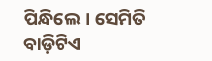ପିନ୍ଧିଲେ। ସେମିତି ବାଡ଼ିଟିଏ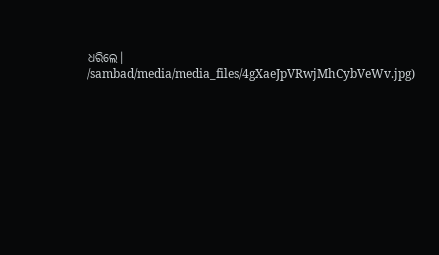ଧରିଲେ।
/sambad/media/media_files/4gXaeJpVRwjMhCybVeWv.jpg)